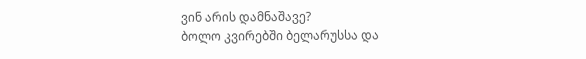ვინ არის დამნაშავე?
ბოლო კვირებში ბელარუსსა და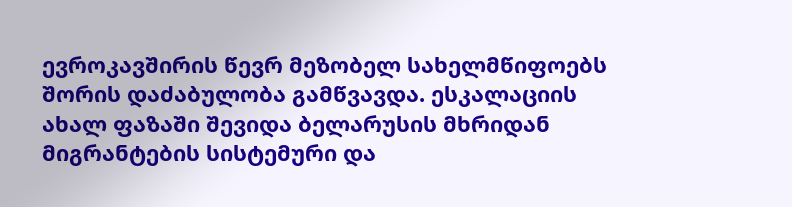ევროკავშირის წევრ მეზობელ სახელმწიფოებს შორის დაძაბულობა გამწვავდა. ესკალაციის ახალ ფაზაში შევიდა ბელარუსის მხრიდან მიგრანტების სისტემური და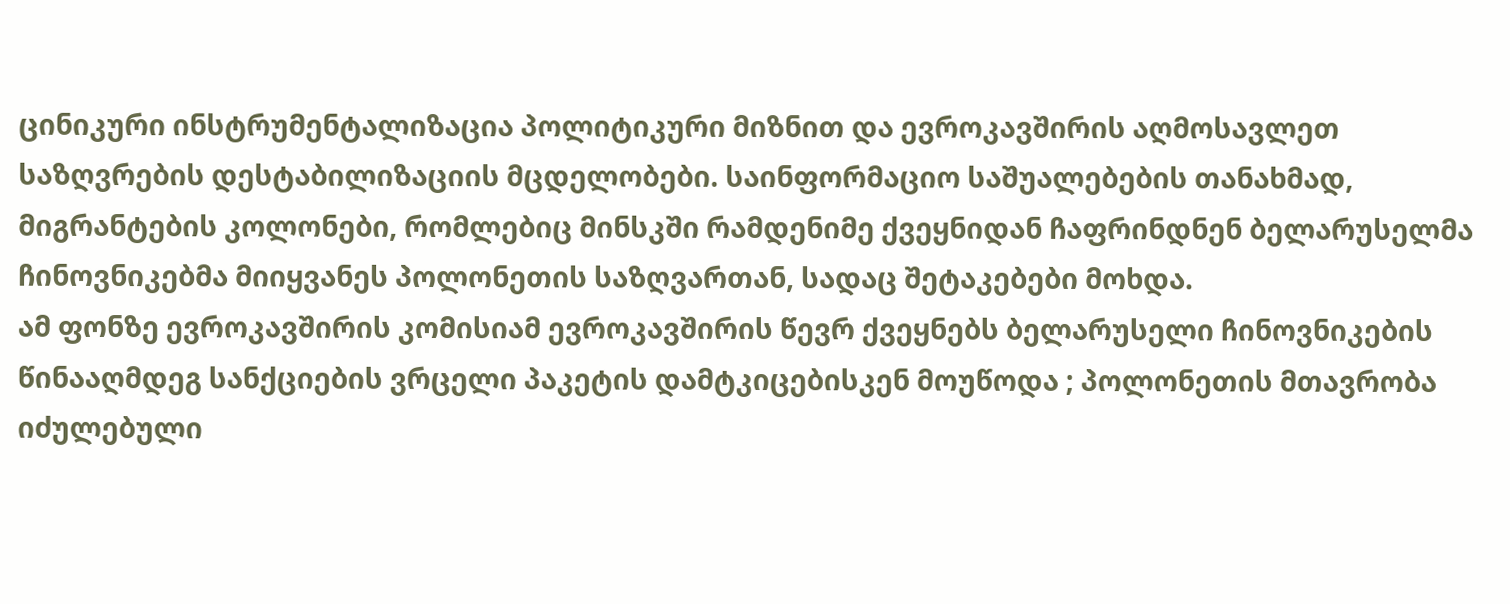ცინიკური ინსტრუმენტალიზაცია პოლიტიკური მიზნით და ევროკავშირის აღმოსავლეთ საზღვრების დესტაბილიზაციის მცდელობები. საინფორმაციო საშუალებების თანახმად, მიგრანტების კოლონები, რომლებიც მინსკში რამდენიმე ქვეყნიდან ჩაფრინდნენ ბელარუსელმა ჩინოვნიკებმა მიიყვანეს პოლონეთის საზღვართან, სადაც შეტაკებები მოხდა.
ამ ფონზე ევროკავშირის კომისიამ ევროკავშირის წევრ ქვეყნებს ბელარუსელი ჩინოვნიკების წინააღმდეგ სანქციების ვრცელი პაკეტის დამტკიცებისკენ მოუწოდა ; პოლონეთის მთავრობა იძულებული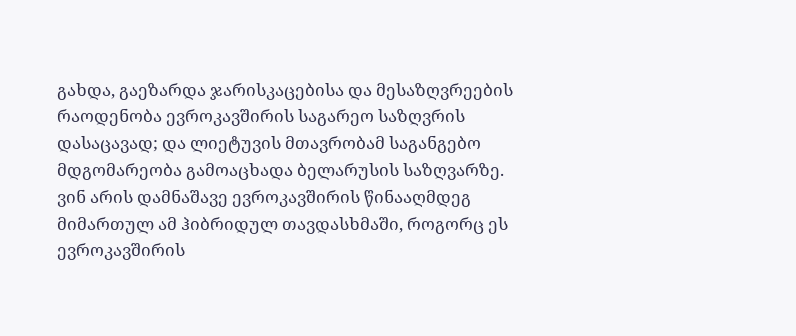გახდა, გაეზარდა ჯარისკაცებისა და მესაზღვრეების რაოდენობა ევროკავშირის საგარეო საზღვრის დასაცავად; და ლიეტუვის მთავრობამ საგანგებო მდგომარეობა გამოაცხადა ბელარუსის საზღვარზე.
ვინ არის დამნაშავე ევროკავშირის წინააღმდეგ მიმართულ ამ ჰიბრიდულ თავდასხმაში, როგორც ეს ევროკავშირის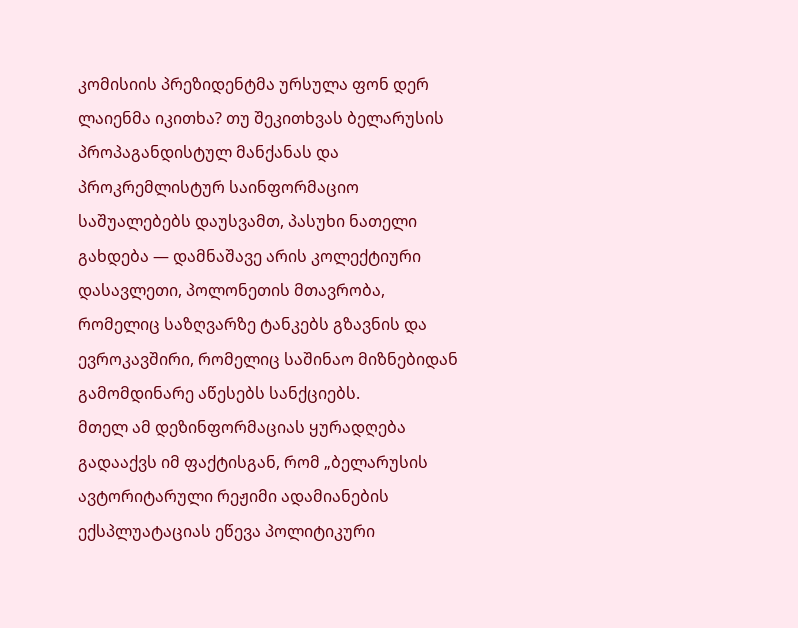კომისიის პრეზიდენტმა ურსულა ფონ დერ ლაიენმა იკითხა? თუ შეკითხვას ბელარუსის პროპაგანდისტულ მანქანას და პროკრემლისტურ საინფორმაციო საშუალებებს დაუსვამთ, პასუხი ნათელი გახდება — დამნაშავე არის კოლექტიური დასავლეთი, პოლონეთის მთავრობა, რომელიც საზღვარზე ტანკებს გზავნის და ევროკავშირი, რომელიც საშინაო მიზნებიდან გამომდინარე აწესებს სანქციებს.
მთელ ამ დეზინფორმაციას ყურადღება გადააქვს იმ ფაქტისგან, რომ „ბელარუსის ავტორიტარული რეჟიმი ადამიანების ექსპლუატაციას ეწევა პოლიტიკური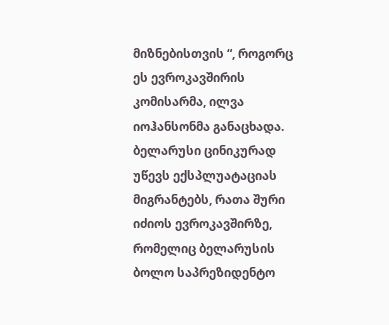მიზნებისთვის “, როგორც ეს ევროკავშირის კომისარმა, ილვა იოჰანსონმა განაცხადა. ბელარუსი ცინიკურად უწევს ექსპლუატაციას მიგრანტებს, რათა შური იძიოს ევროკავშირზე, რომელიც ბელარუსის ბოლო საპრეზიდენტო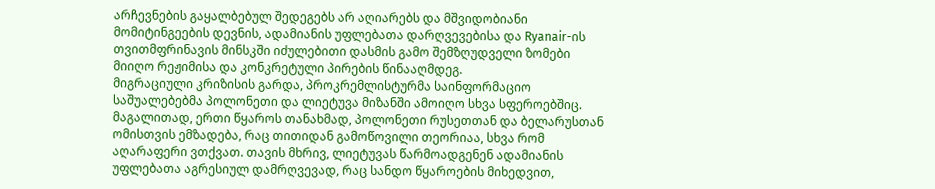არჩევნების გაყალბებულ შედეგებს არ აღიარებს და მშვიდობიანი მომიტინგეების დევნის, ადამიანის უფლებათა დარღვევებისა და Ryanair-ის თვითმფრინავის მინსკში იძულებითი დასმის გამო შემზღუდველი ზომები მიიღო რეჟიმისა და კონკრეტული პირების წინააღმდეგ.
მიგრაციული კრიზისის გარდა, პროკრემლისტურმა საინფორმაციო საშუალებებმა პოლონეთი და ლიეტუვა მიზანში ამოიღო სხვა სფეროებშიც. მაგალითად, ერთი წყაროს თანახმად, პოლონეთი რუსეთთან და ბელარუსთან ომისთვის ემზადება, რაც თითიდან გამოწოვილი თეორიაა, სხვა რომ აღარაფერი ვთქვათ. თავის მხრივ, ლიეტუვას წარმოადგენენ ადამიანის უფლებათა აგრესიულ დამრღვევად, რაც სანდო წყაროების მიხედვით,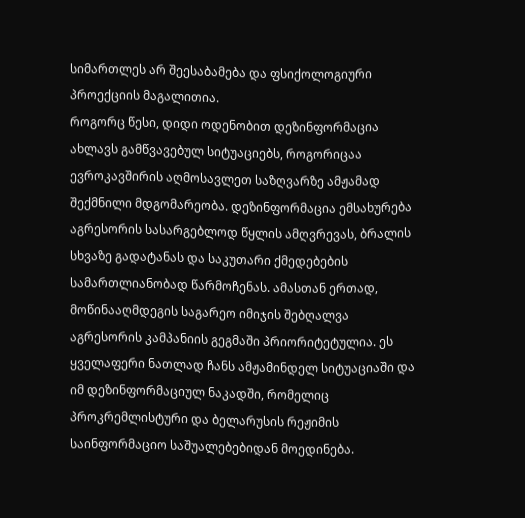სიმართლეს არ შეესაბამება და ფსიქოლოგიური პროექციის მაგალითია.
როგორც წესი, დიდი ოდენობით დეზინფორმაცია ახლავს გამწვავებულ სიტუაციებს, როგორიცაა ევროკავშირის აღმოსავლეთ საზღვარზე ამჟამად შექმნილი მდგომარეობა. დეზინფორმაცია ემსახურება აგრესორის სასარგებლოდ წყლის ამღვრევას, ბრალის სხვაზე გადატანას და საკუთარი ქმედებების სამართლიანობად წარმოჩენას. ამასთან ერთად, მოწინააღმდეგის საგარეო იმიჯის შებღალვა აგრესორის კამპანიის გეგმაში პრიორიტეტულია. ეს ყველაფერი ნათლად ჩანს ამჟამინდელ სიტუაციაში და იმ დეზინფორმაციულ ნაკადში, რომელიც პროკრემლისტური და ბელარუსის რეჟიმის საინფორმაციო საშუალებებიდან მოედინება.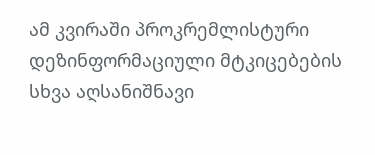ამ კვირაში პროკრემლისტური დეზინფორმაციული მტკიცებების სხვა აღსანიშნავი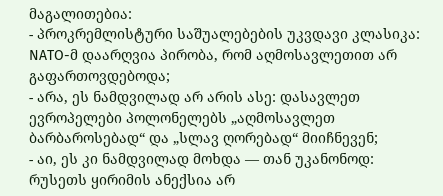მაგალითებია:
- პროკრემლისტური საშუალებების უკვდავი კლასიკა: NATO-მ დაარღვია პირობა, რომ აღმოსავლეთით არ გაფართოვდებოდა;
- არა, ეს ნამდვილად არ არის ასე: დასავლეთ ევროპელები პოლონელებს „აღმოსავლეთ ბარბაროსებად“ და „სლავ ღორებად“ მიიჩნევენ;
- აი, ეს კი ნამდვილად მოხდა — თან უკანონოდ: რუსეთს ყირიმის ანექსია არ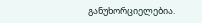განუხორციელებია.